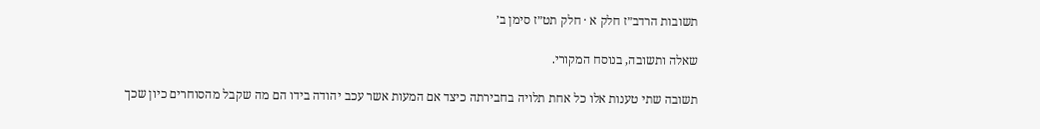תשובות הרדב״ז חלק א · חלק תט״ז סימן ב׳

שאלה ותשובה, בנוסח המקורי.

תשובה שתי טענות אלו כל אחת תלויה בחבירתה כיצד אם המעות אשר עכב יהודה בידו הם מה שקבל מהסוחרים כיון שכך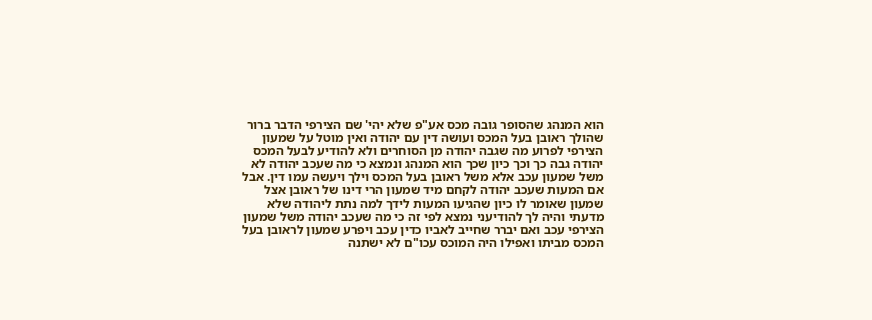הוא המנהג שהסופר גובה מכס אע"פ שלא יהי' שם הצירפי הדבר ברור שהולך ראובן בעל המכס ועושה דין עם יהודה ואין מוטל על שמעון הצירפי לפרוע מה שגבה יהודה מן הסוחרים ולא להודיע לבעל המכס יהודה גבה כך וכך כיון שכך הוא המנהג ונמצא כי מה שעכב יהודה לא משל שמעון עכב אלא משל ראובן בעל המכס וילך ויעשה עמו דין. אבל אם המעות שעכב יהודה לקחם מיד שמעון הרי דינו של ראובן אצל שמעון שאומר לו כיון שהגיעו המעות לידך למה נתת ליהודה שלא מדעתי והיה לך להודיעני נמצא לפי זה כי מה שעכב יהודה משל שמעון הצירפי עכב ואם יברר שחייב לאביו כדין עכב ויפרע שמעון לראובן בעל המכס מביתו ואפילו היה המוכס עכו"ם לא ישתנה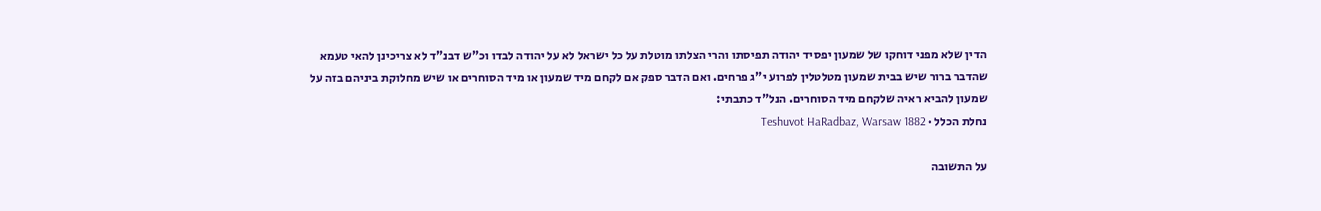הדין שלא מפני דוחקו של שמעון יפסיד יהודה תפיסתו והרי הצלתו מוטלת על כל ישראל לא על יהודה לבדו וכ"ש דבנ"ד לא צריכינן להאי טעמא שהדבר ברור שיש בבית שמעון מטלטלין לפרוע י"ג פרחים. ואם הדבר ספק אם לקחם מיד שמעון או מיד הסוחרים או שיש מחלוקת ביניהם בזה על שמעון להביא ראיה שלקחם מיד הסוחרים. הנל"ד כתבתי:
נחלת הכלל · Teshuvot HaRadbaz, Warsaw 1882

על התשובה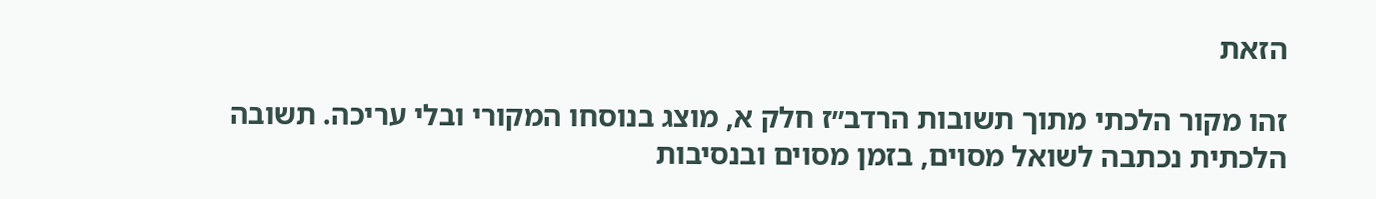הזאת

זהו מקור הלכתי מתוך תשובות הרדב״ז חלק א, מוצג בנוסחו המקורי ובלי עריכה. תשובה הלכתית נכתבה לשואל מסוים, בזמן מסוים ובנסיבות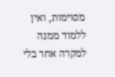מסוימות, ואין ללמוד ממנה למקרה אחר בלי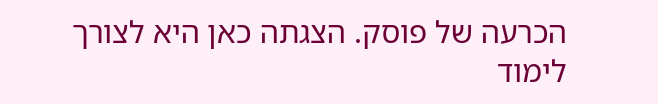הכרעה של פוסק. הצגתה כאן היא לצורך לימוד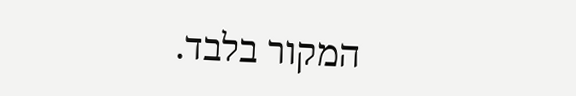המקור בלבד.